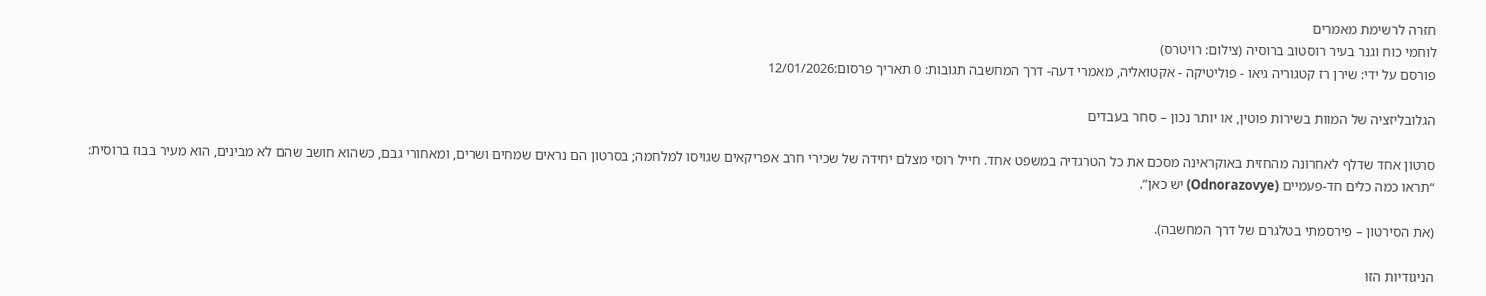חזרה לרשימת מאמרים
לוחמי כוח וגנר בעיר רוסטוב ברוסיה (צילום: רויטרס)
פורסם על ידי: שירן רז קטגוריה גיאו - פוליטיקה - אקטואליה, מאמרי דעה- דרך המחשבה תגובות: 0 תאריך פרסום:12/01/2026

הגלובליזציה של המוות בשירות פוטין, או יותר נכון – סחר בעבדים

סרטון אחד שדלף לאחרונה מהחזית באוקראינה מסכם את כל הטרגדיה במשפט אחד. חייל רוסי מצלם יחידה של שכירי חרב אפריקאים שגויסו למלחמה; בסרטון הם נראים שמחים ושרים, ומאחורי גבם, כשהוא חושב שהם לא מבינים, הוא מעיר בבוז ברוסית: “תראו כמה כלים חד-פעמיים (Odnorazovye) יש כאן”.

(את הסירטון – פירסמתי בטלגרם של דרך המחשבה).

הניגודיות הזו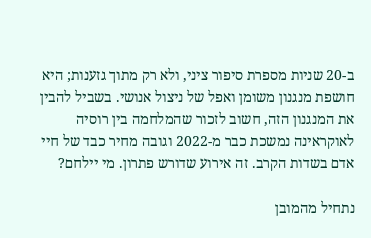ב-20 שניות מספרת סיפור ציני, ולא רק מתוך גזענות; היא חושפת מנגנון משומן ואפל של ניצול אנושי. בשביל להבין את המנגנון הזה, חשוב לזכור שהמלחמה בין רוסיה לאוקראינה נמשכת כבר מ-2022 וגובה מחיר כבד של חיי אדם בשדות הקרב. זה אירוע שדורש פתרון. מי יילחם?

נתחיל מהמובן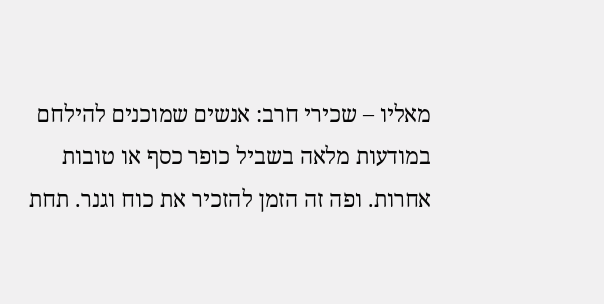מאליו – שכירי חרב: אנשים שמוכנים להילחם במודעות מלאה בשביל כופר כסף או טובות אחרות. ופה זה הזמן להזכיר את כוח וגנר. תחת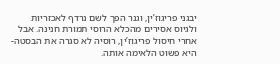יבגני פריגוז’ין, וגנר הפך לשם נרדף לאכזריות ולגיוס אסירים מהכלא הרוסי תמורת חנינה. אבל אחרי חיסול פריגוז’ין, רוסיה לא סגרה את הבסטה- היא פשוט הלאימה אותה.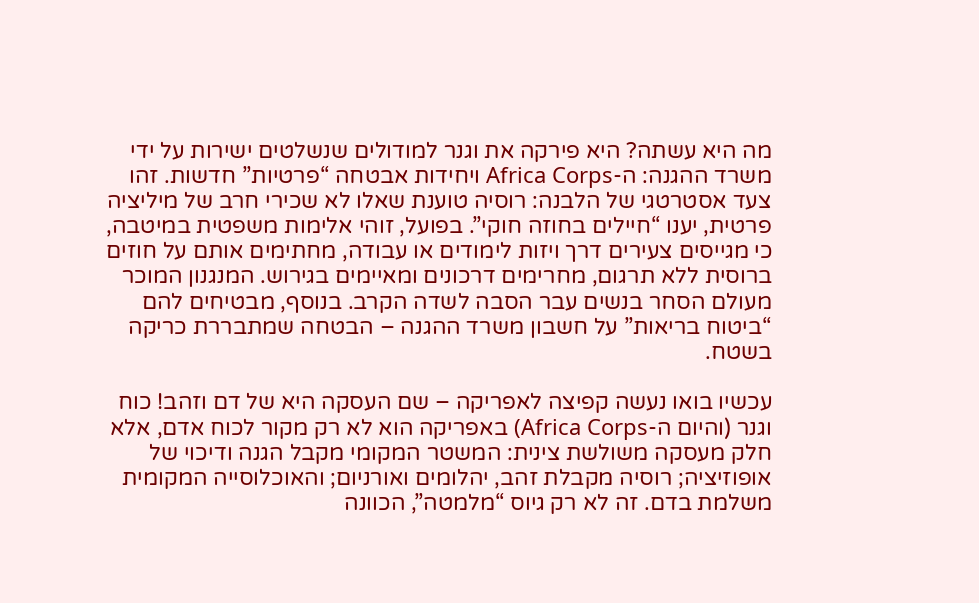מה היא עשתה? היא פירקה את וגנר למודולים שנשלטים ישירות על ידי משרד ההגנה: ה-Africa Corps ויחידות אבטחה “פרטיות” חדשות. זהו צעד אסטרטגי של הלבנה: רוסיה טוענת שאלו לא שכירי חרב של מיליציה פרטית, יענו “חיילים בחוזה חוקי”. בפועל, זוהי אלימות משפטית במיטבה, כי מגייסים צעירים דרך ויזות לימודים או עבודה, מחתימים אותם על חוזים ברוסית ללא תרגום, מחרימים דרכונים ומאיימים בגירוש. המנגנון המוכר מעולם הסחר בנשים עבר הסבה לשדה הקרב. בנוסף, מבטיחים להם “ביטוח בריאות” על חשבון משרד ההגנה – הבטחה שמתבררת כריקה בשטח.

עכשיו בואו נעשה קפיצה לאפריקה – שם העסקה היא של דם וזהב! כוח וגנר (והיום ה-Africa Corps) באפריקה הוא לא רק מקור לכוח אדם, אלא חלק מעסקה משולשת צינית: המשטר המקומי מקבל הגנה ודיכוי של אופוזיציה; רוסיה מקבלת זהב, יהלומים ואורניום; והאוכלוסייה המקומית משלמת בדם. זה לא רק גיוס “מלמטה”, הכוונה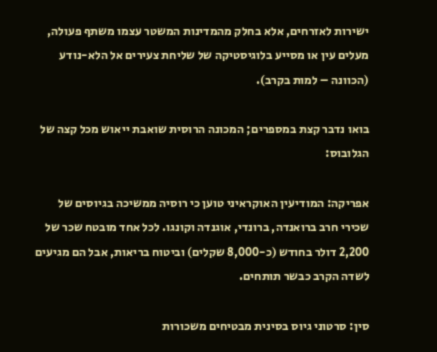ישירות לאזרחים, אלא בחלק מהמדינות המשטר עצמו משתף פעולה, מעלים עין או מסייע בלוגיסטיקה של שליחת צעירים אל הלא-נודע (הכוונה – למות בקרב).

בואו נדבר קצת במספרים; המכונה הרוסית שואבת ייאוש מכל קצה של הגלובוס:

אפריקה: המודיעין האוקראיני טוען כי רוסיה ממשיכה בגיוסים של שכירי חרב ברואנדה, ברונדי, אוגנדה וקונגו. לכל אחד מובטח שכר של 2,200 דולר בחודש (כ-8,000 שקלים) וביטוח בריאות, אבל הם מגיעים לשדה הקרב כבשר תותחים.

סין: סרטוני גיוס בסינית מבטיחים משכורות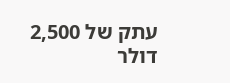עתק של 2,500 דולר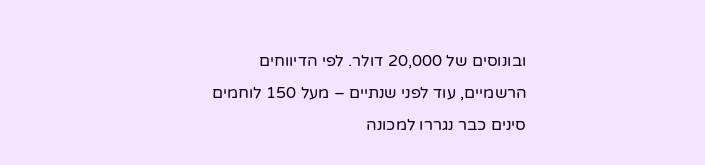ובונוסים של 20,000 דולר. לפי הדיווחים הרשמיים, עוד לפני שנתיים – מעל 150 לוחמים סינים כבר נגררו למכונה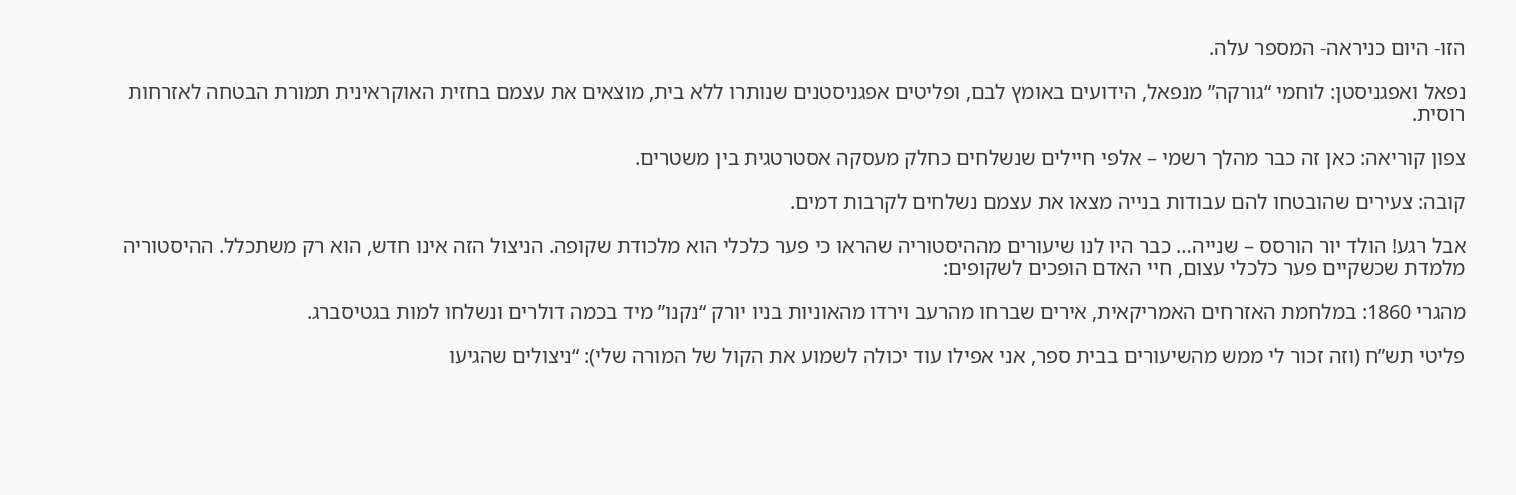הזו- היום כניראה- המספר עלה.

נפאל ואפגניסטן: לוחמי “גורקה” מנפאל, הידועים באומץ לבם, ופליטים אפגניסטנים שנותרו ללא בית, מוצאים את עצמם בחזית האוקראינית תמורת הבטחה לאזרחות רוסית.

צפון קוריאה: כאן זה כבר מהלך רשמי – אלפי חיילים שנשלחים כחלק מעסקה אסטרטגית בין משטרים.

קובה: צעירים שהובטחו להם עבודות בנייה מצאו את עצמם נשלחים לקרבות דמים.

אבל רגע! הולד יור הורסס – שנייה… כבר היו לנו שיעורים מההיסטוריה שהראו כי פער כלכלי הוא מלכודת שקופה. הניצול הזה אינו חדש, הוא רק משתכלל. ההיסטוריה מלמדת שכשקיים פער כלכלי עצום, חיי האדם הופכים לשקופים:

מהגרי 1860: במלחמת האזרחים האמריקאית, אירים שברחו מהרעב וירדו מהאוניות בניו יורק “נקנו” מיד בכמה דולרים ונשלחו למות בגטיסברג.

פליטי תש”ח (וזה זכור לי ממש מהשיעורים בבית ספר, אני אפילו עוד יכולה לשמוע את הקול של המורה שלי): “ניצולים שהגיעו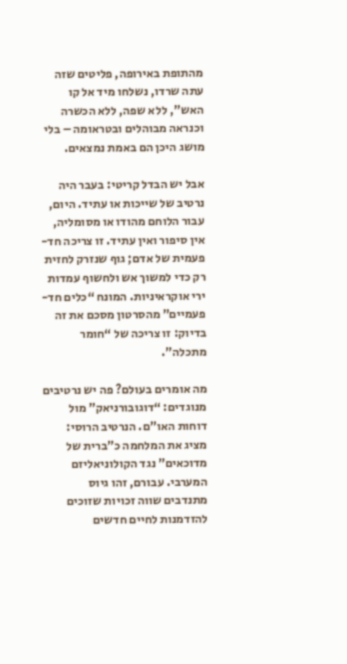מהתופת באירופה, פליטים שזה עתה שרדו, נשלחו מיד אל קו האש”, ללא שפה, ללא הכשרה וכנראה מבוהלים ובטראומה – בלי מושג היכן הם באמת נמצאים.

אבל יש הבדל קריטי: בעבר היה נרטיב של שייכות או עתיד. היום, עבור הלוחם מהודו או מסומליה, אין סיפור ואין עתיד. זו צריכה חד-פעמית של אדם; גוף שנזרק לחזית רק כדי למשוך אש ולחשוף עמדות ירי אוקראיניות. המונח “כלים חד-פעמיים” מהסרטון מסכם את זה בדיוק: זו צריכה של “חומר מתכלה”.

מה אומרים בעולם? פה יש נרטיבים מנוגדים: “דוגובורניאק” מול דוחות האו”ם. הנרטיב הרוסי: מציג את המלחמה כ”ברית של מדוכאים” נגד הקולוניאליזם המערבי. עבורם, זהו גיוס מתנדבים שווה זכויות שזוכים להזדמנות לחיים חדשים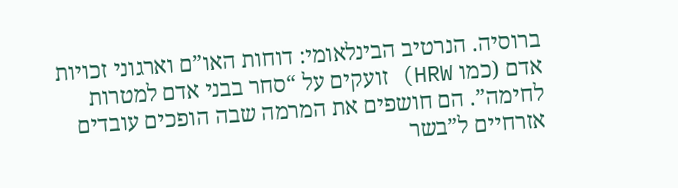ברוסיה. הנרטיב הבינלאומי: דוחות האו”ם וארגוני זכויות אדם (כמו HRW) זועקים על “סחר בבני אדם למטרות לחימה”. הם חושפים את המרמה שבה הופכים עובדים אזרחיים ל”בשר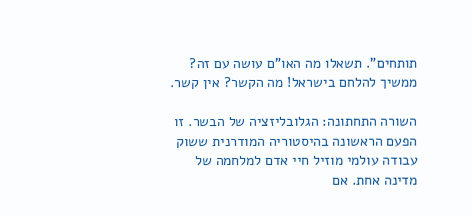תותחים”. תשאלו מה האו”ם עושה עם זה? ממשיך להלחם בישראל! מה הקשר? אין קשר.

השורה התחתונה: הגלובליזציה של הבשר. זו הפעם הראשונה בהיסטוריה המודרנית ששוק עבודה עולמי מוזיל חיי אדם למלחמה של מדינה אחת. אם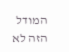המודל הזה לא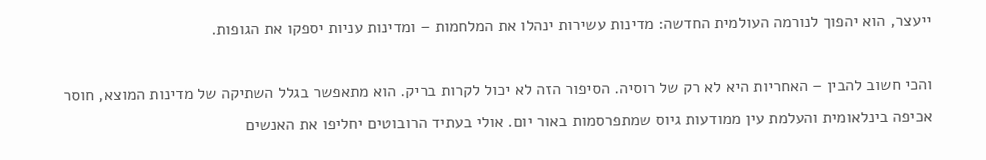ייעצר, הוא יהפוך לנורמה העולמית החדשה: מדינות עשירות ינהלו את המלחמות – ומדינות עניות יספקו את הגופות.

והכי חשוב להבין – האחריות היא לא רק של רוסיה. הסיפור הזה לא יכול לקרות בריק. הוא מתאפשר בגלל השתיקה של מדינות המוצא, חוסר אכיפה בינלאומית והעלמת עין ממודעות גיוס שמתפרסמות באור יום. אולי בעתיד הרובוטים יחליפו את האנשים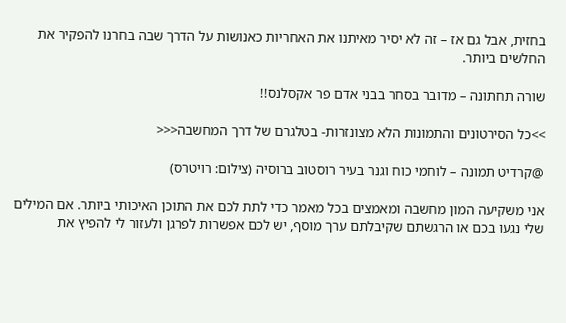בחזית, אבל גם אז – זה לא יסיר מאיתנו את האחריות כאנושות על הדרך שבה בחרנו להפקיר את החלשים ביותר.

שורה תחתונה – מדובר בסחר בבני אדם פר אקסלנס!!

>>כל הסירטונים והתמונות הלא מצונזרות- בטלגרם של דרך המחשבה<<<

@קרדיט תמונה – לוחמי כוח וגנר בעיר רוסטוב ברוסיה (צילום: רויטרס)

אני משקיעה המון מחשבה ומאמצים בכל מאמר כדי לתת לכם את התוכן האיכותי ביותר. אם המילים שלי נגעו בכם או הרגשתם שקיבלתם ערך מוסף, יש לכם אפשרות לפרגן ולעזור לי להפיץ את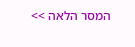המסר הלאה >>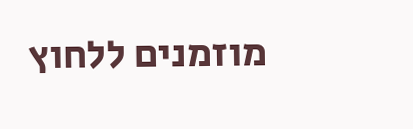מוזמנים ללחוץ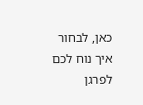כאן, לבחור איך נוח לכם לפרגן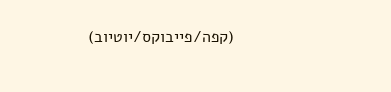(קפה/פייבוקס/יוטיוב)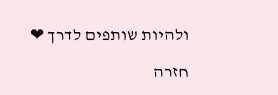ולהיות שותפים לדרך ❤

חזרה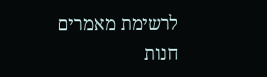לרשימת מאמרים
חנות